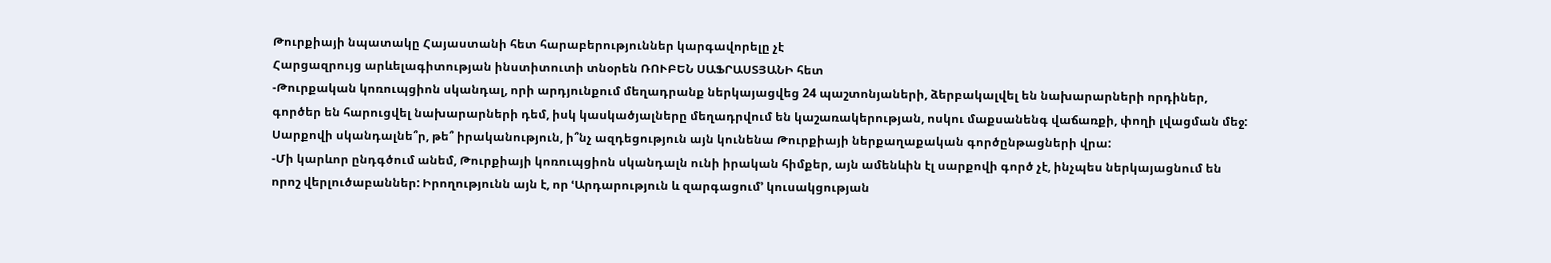Թուրքիայի նպատակը Հայաստանի հետ հարաբերություններ կարգավորելը չէ
Հարցազրույց արևելագիտության ինստիտուտի տնօրեն ՌՈՒԲԵՆ ՍԱՖՐԱՍՏՅԱՆԻ հետ
-Թուրքական կոռուպցիոն սկանդալ, որի արդյունքում մեղադրանք ներկայացվեց 24 պաշտոնյաների, ձերբակալվել են նախարարների որդիներ, գործեր են հարուցվել նախարարների դեմ, իսկ կասկածյալները մեղադրվում են կաշառակերության, ոսկու մաքսանենգ վաճառքի, փողի լվացման մեջ: Սարքովի սկանդալնե՞ր, թե՞ իրականություն, ի՞նչ ազդեցություն այն կունենա Թուրքիայի ներքաղաքական գործընթացների վրա:
-Մի կարևոր ընդգծում անեմ, Թուրքիայի կոռուպցիոն սկանդալն ունի իրական հիմքեր, այն ամենևին էլ սարքովի գործ չէ, ինչպես ներկայացնում են որոշ վերլուծաբաններ: Իրողությունն այն է, որ ՙԱրդարություն և զարգացում՚ կուսակցության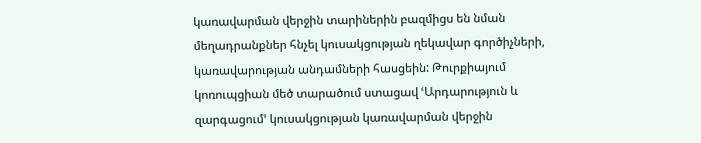կառավարման վերջին տարիներին բազմիցս են նման մեղադրանքներ հնչել կուսակցության ղեկավար գործիչների, կառավարության անդամների հասցեին: Թուրքիայում կոռուպցիան մեծ տարածում ստացավ ՙԱրդարություն և զարգացում՚ կուսակցության կառավարման վերջին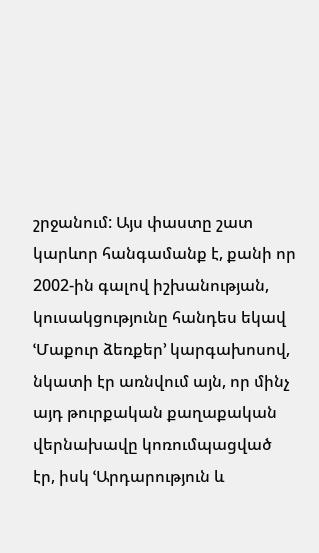շրջանում: Այս փաստը շատ կարևոր հանգամանք է, քանի որ 2002-ին գալով իշխանության, կուսակցությունը հանդես եկավ ՙՄաքուր ձեռքեր՚ կարգախոսով, նկատի էր առնվում այն, որ մինչ այդ թուրքական քաղաքական վերնախավը կոռումպացված էր, իսկ ՙԱրդարություն և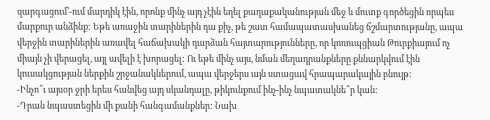զարգացում՚-ում մարդիկ էին, որոնք մինչ այդ չէին եղել քաղաքականության մեջ և մուտք գործեցին որպես մարքուր անձինք: Եթե առաջին տարիներին դա քիչ, թե շատ համապատասխանեց ճշմարտությանը, ապա վերջին տարիներին առավել հաճախակի դարձան հայտարությունները, որ կոռուպցիան Թուրքիայում ոչ միայն չի վերացել, այլ ավելի է խորացել: Ու եթե մինչ այս, նման մեղադրանքները քննարկվում էին կուսակցության ներքին շրջանակներում, ապա վերջերս այն ստացավ հրապարակային բնույթ:
-Ինչո՞ւ այսօր ջրի երես հանվեց այդ սկանդալը, թիկունքում ինչ-ինչ նպատակնե՞ր կան:
-Դրան նպաստեցին մի քանի հանգամանքներ: Նախ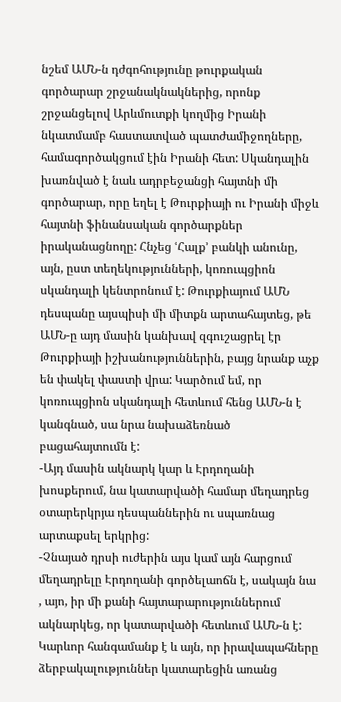նշեմ ԱՄՆ-ն դժգոհությունը թուրքական գործարար շրջանակնակներից, որոնք շրջանցելով Արևմուտքի կողմից Իրանի նկատմամբ հաստատված պատժամիջողները, համագործակցում էին Իրանի հետ: Սկանդալին խառնված է նաև ադրբեջանցի հայտնի մի գործարար, որը եղել է Թուրքիայի ու Իրանի միջև հայտնի ֆինանսական գործարքներ իրականացնողը: Հնչեց ՙՀալք՚ բանկի անունը, այն, ըստ տեղեկությունների, կոռուպցիոն սկանդալի կենտրոնում է: Թուրքիայում ԱՄՆ դեսպանը այսպիսի մի միտքն արտահայտեց, թե ԱՄՆ-ը այդ մասին կանխավ զգուշացրել էր Թուրքիայի իշխանություններին, բայց նրանք աչք են փակել փաստի վրա: Կարծում եմ, որ կոռուպցիոն սկանդալի հետևում հենց ԱՄՆ-ն է կանգնած, սա նրա նախաձեռնած բացահայտումն է:
-Այդ մասին ակնարկ կար և Էրդողանի խոսքերում, նա կատարվածի համար մեղադրեց օտարերկրյա դեսպաններին ու սպառնաց արտաքսել երկրից:
-Չնայած դրսի ուժերին այս կամ այն հարցում մեղադրելը Էրդողանի գործելաոճն է, սակայն նա , այո, իր մի քանի հայտարարություններում ակնարկեց, որ կատարվածի հետևում ԱՄՆ-ն է: Կարևոր հանգամանք է և այն, որ իրավապահները ձերբակալություններ կատարեցին առանց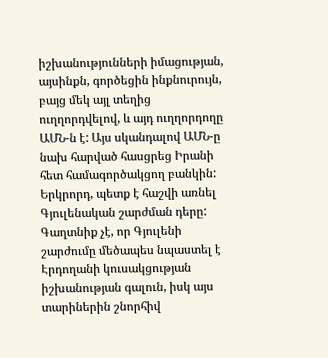իշխանությունների իմացության, այսինքն, գործեցին ինքնուրույն, բայց մեկ այլ տեղից ուղղորդվելով, և այդ ուղղորդողը ԱՄՆ-ն է: Այս սկանդալով ԱՄՆ-ը նախ հարված հասցրեց Իրանի հետ համագործակցող բանկին: Երկրորդ, պետք է հաշվի առնել Գյուլենական շարժման դերը: Գաղտնիք չէ, որ Գյուլենի շարժումը մեծապես նպաստել է Էրդողանի կուսակցության իշխանության գալուն, իսկ այս տարիներին շնորհիվ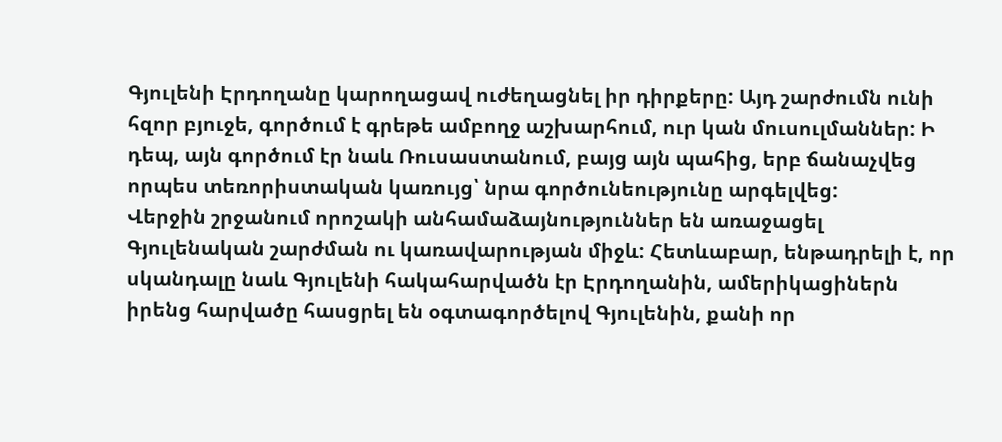Գյուլենի Էրդողանը կարողացավ ուժեղացնել իր դիրքերը: Այդ շարժումն ունի հզոր բյուջե, գործում է գրեթե ամբողջ աշխարհում, ուր կան մուսուլմաններ: Ի դեպ, այն գործում էր նաև Ռուսաստանում, բայց այն պահից, երբ ճանաչվեց որպես տեռորիստական կառույց՝ նրա գործունեությունը արգելվեց:
Վերջին շրջանում որոշակի անհամաձայնություններ են առաջացել Գյուլենական շարժման ու կառավարության միջև: Հետևաբար, ենթադրելի է, որ սկանդալը նաև Գյուլենի հակահարվածն էր Էրդողանին, ամերիկացիներն իրենց հարվածը հասցրել են օգտագործելով Գյուլենին, քանի որ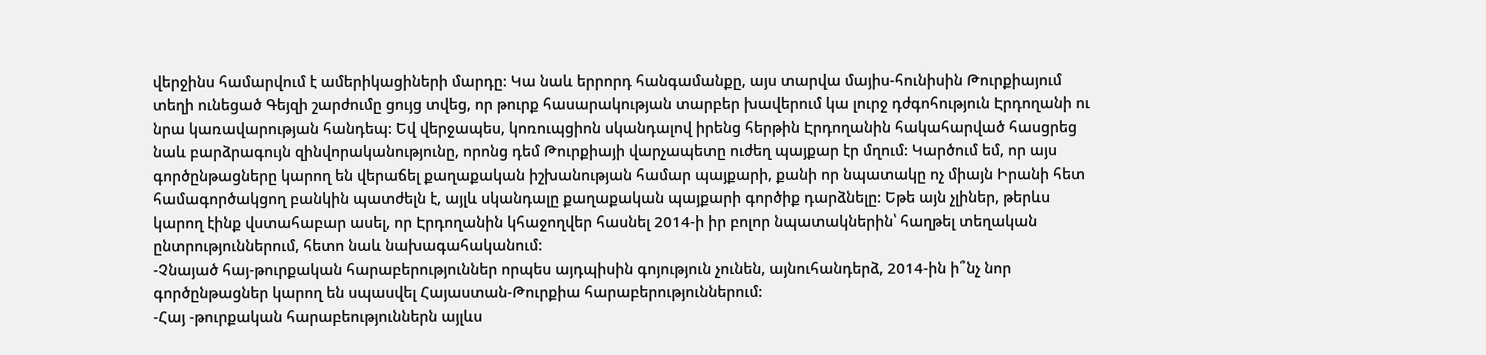վերջինս համարվում է ամերիկացիների մարդը: Կա նաև երրորդ հանգամանքը, այս տարվա մայիս-հունիսին Թուրքիայում տեղի ունեցած Գեյզի շարժումը ցույց տվեց, որ թուրք հասարակության տարբեր խավերում կա լուրջ դժգոհություն Էրդողանի ու նրա կառավարության հանդեպ: Եվ վերջապես, կոռուպցիոն սկանդալով իրենց հերթին Էրդողանին հակահարված հասցրեց նաև բարձրագույն զինվորականությունը, որոնց դեմ Թուրքիայի վարչապետը ուժեղ պայքար էր մղում: Կարծում եմ, որ այս գործընթացները կարող են վերաճել քաղաքական իշխանության համար պայքարի, քանի որ նպատակը ոչ միայն Իրանի հետ համագործակցող բանկին պատժելն է, այլև սկանդալը քաղաքական պայքարի գործիք դարձնելը: Եթե այն չլիներ, թերևս կարող էինք վստահաբար ասել, որ Էրդողանին կհաջողվեր հասնել 2014-ի իր բոլոր նպատակներին՝ հաղթել տեղական ընտրություններում, հետո նաև նախագահականում:
-Չնայած հայ-թուրքական հարաբերություններ որպես այդպիսին գոյություն չունեն, այնուհանդերձ, 2014-ին ի՞նչ նոր գործընթացներ կարող են սպասվել Հայաստան-Թուրքիա հարաբերություններում:
-Հայ -թուրքական հարաբեություններն այլևս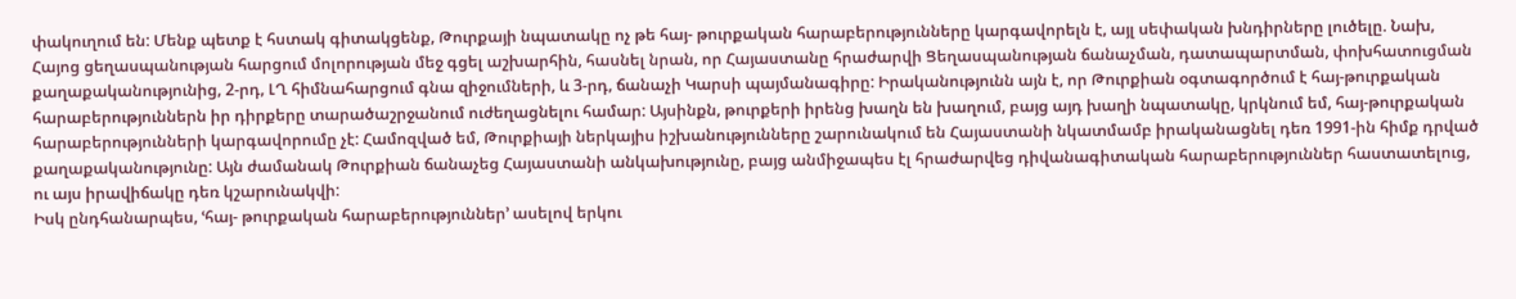փակուղում են: Մենք պետք է հստակ գիտակցենք, Թուրքայի նպատակը ոչ թե հայ- թուրքական հարաբերությունները կարգավորելն է, այլ սեփական խնդիրները լուծելը. Նախ, Հայոց ցեղասպանության հարցում մոլորության մեջ գցել աշխարհին, հասնել նրան, որ Հայաստանը հրաժարվի Ցեղասպանության ճանաչման, դատապարտման, փոխհատուցման քաղաքականությունից, 2-րդ, ԼՂ հիմնահարցում գնա զիջումների, և 3-րդ, ճանաչի Կարսի պայմանագիրը: Իրականությունն այն է, որ Թուրքիան օգտագործում է հայ-թուրքական հարաբերություններն իր դիրքերը տարածաշրջանում ուժեղացնելու համար: Այսինքն, թուրքերի իրենց խաղն են խաղում, բայց այդ խաղի նպատակը, կրկնում եմ, հայ-թուրքական հարաբերությունների կարգավորումը չէ: Համոզված եմ, Թուրքիայի ներկայիս իշխանությունները շարունակում են Հայաստանի նկատմամբ իրականացնել դեռ 1991-ին հիմք դրված քաղաքականությունը: Այն ժամանակ Թուրքիան ճանաչեց Հայաստանի անկախությունը, բայց անմիջապես էլ հրաժարվեց դիվանագիտական հարաբերություններ հաստատելուց, ու այս իրավիճակը դեռ կշարունակվի:
Իսկ ընդհանարպես, ՙհայ- թուրքական հարաբերություններ՚ ասելով երկու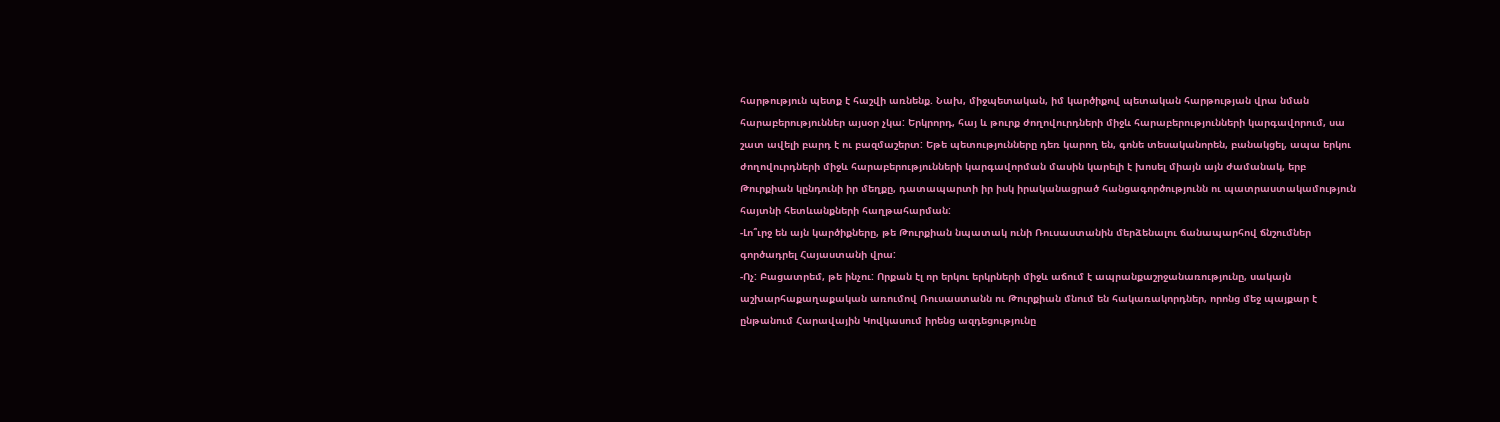հարթություն պետք է հաշվի առնենք. Նախ, միջպետական, իմ կարծիքով պետական հարթության վրա նման հարաբերություններ այսօր չկա: Երկրորդ, հայ և թուրք ժողովուրդների միջև հարաբերությունների կարգավորում, սա շատ ավելի բարդ է ու բազմաշերտ: Եթե պետությունները դեռ կարող են, գոնե տեսականորեն, բանակցել, ապա երկու ժողովուրդների միջև հարաբերությունների կարգավորման մասին կարելի է խոսել միայն այն ժամանակ, երբ Թուրքիան կընդունի իր մեղքը, դատապարտի իր իսկ իրականացրած հանցագործությունն ու պատրաստակամություն հայտնի հետևանքների հաղթահարման:
-Լո՞ւրջ են այն կարծիքները, թե Թուրքիան նպատակ ունի Ռուսաստանին մերձենալու ճանապարհով ճնշումներ գործադրել Հայաստանի վրա:
-Ոչ: Բացատրեմ, թե ինչու: Որքան էլ որ երկու երկրների միջև աճում է ապրանքաշրջանառությունը, սակայն աշխարհաքաղաքական առումով Ռուսաստանն ու Թուրքիան մնում են հակառակորդներ, որոնց մեջ պայքար է ընթանում Հարավային Կովկասում իրենց ազդեցությունը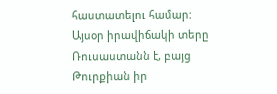հաստատելու համար: Այսօր իրավիճակի տերը Ռուսաստանն է, բայց Թուրքիան իր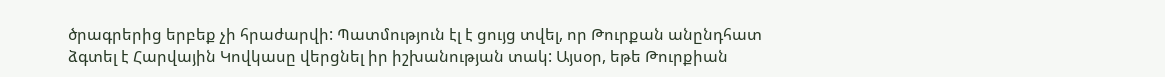ծրագրերից երբեք չի հրաժարվի: Պատմություն էլ է ցույց տվել, որ Թուրքան անընդհատ ձգտել է Հարվային Կովկասը վերցնել իր իշխանության տակ: Այսօր, եթե Թուրքիան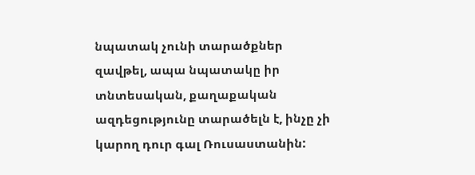նպատակ չունի տարածքներ զավթել, ապա նպատակը իր տնտեսական, քաղաքական ազդեցությունը տարածելն է, ինչը չի կարող դուր գալ Ռուսաստանին: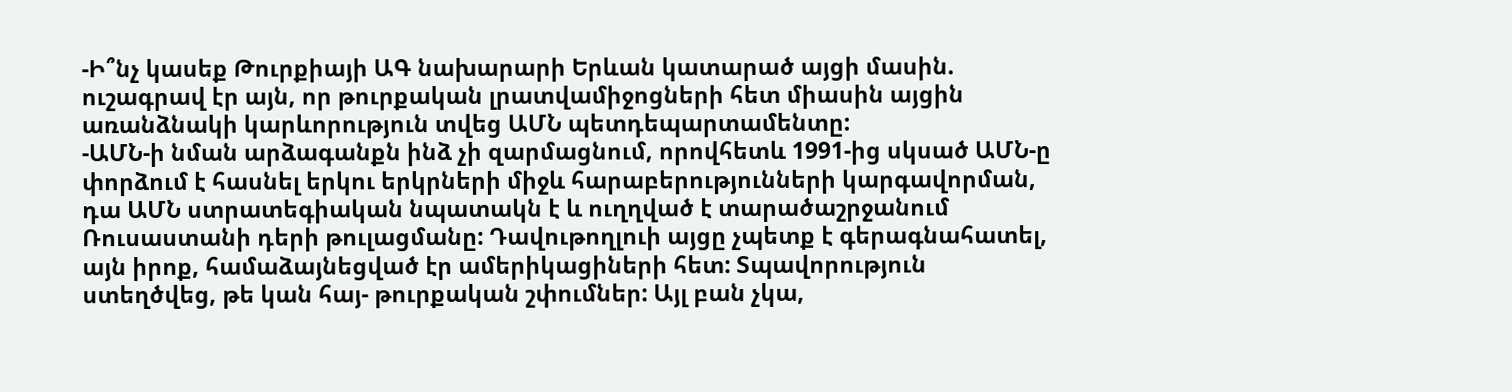-Ի՞նչ կասեք Թուրքիայի ԱԳ նախարարի Երևան կատարած այցի մասին. ուշագրավ էր այն, որ թուրքական լրատվամիջոցների հետ միասին այցին առանձնակի կարևորություն տվեց ԱՄՆ պետդեպարտամենտը:
-ԱՄՆ-ի նման արձագանքն ինձ չի զարմացնում, որովհետև 1991-ից սկսած ԱՄՆ-ը փորձում է հասնել երկու երկրների միջև հարաբերությունների կարգավորման, դա ԱՄՆ ստրատեգիական նպատակն է և ուղղված է տարածաշրջանում Ռուսաստանի դերի թուլացմանը: Դավութողլուի այցը չպետք է գերագնահատել, այն իրոք, համաձայնեցված էր ամերիկացիների հետ: Տպավորություն ստեղծվեց, թե կան հայ- թուրքական շփումներ: Այլ բան չկա,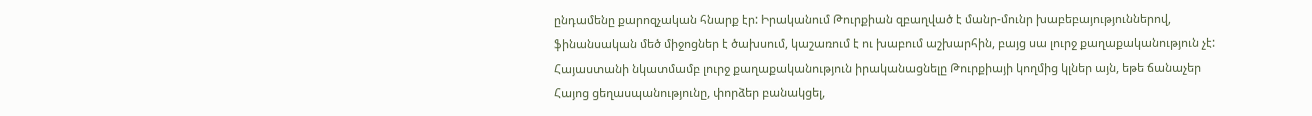ընդամենը քարոզչական հնարք էր: Իրականում Թուրքիան զբաղված է մանր-մունր խաբեբայություններով, ֆինանսական մեծ միջոցներ է ծախսում, կաշառում է ու խաբում աշխարհին, բայց սա լուրջ քաղաքականություն չէ: Հայաստանի նկատմամբ լուրջ քաղաքականություն իրականացնելը Թուրքիայի կողմից կլներ այն, եթե ճանաչեր Հայոց ցեղասպանությունը, փորձեր բանակցել,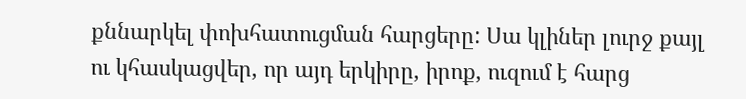քննարկել փոխհատուցման հարցերը: Սա կլիներ լուրջ քայլ ու կհասկացվեր, որ այդ երկիրը, իրոք, ուզում է հարց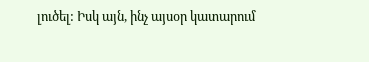լուծել: Իսկ այն, ինչ այսօր կատարում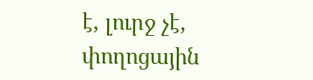է, լուրջ չէ, փողոցային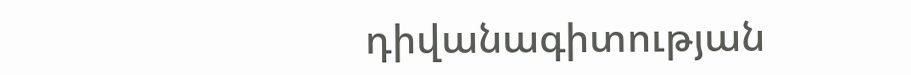դիվանագիտության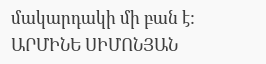մակարդակի մի բան է:
ԱՐՄԻՆԵ ՍԻՄՈՆՅԱՆ